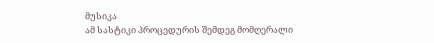მუსიკა
ამ სასტიკი პროცედურის შემდეგ მომღერალი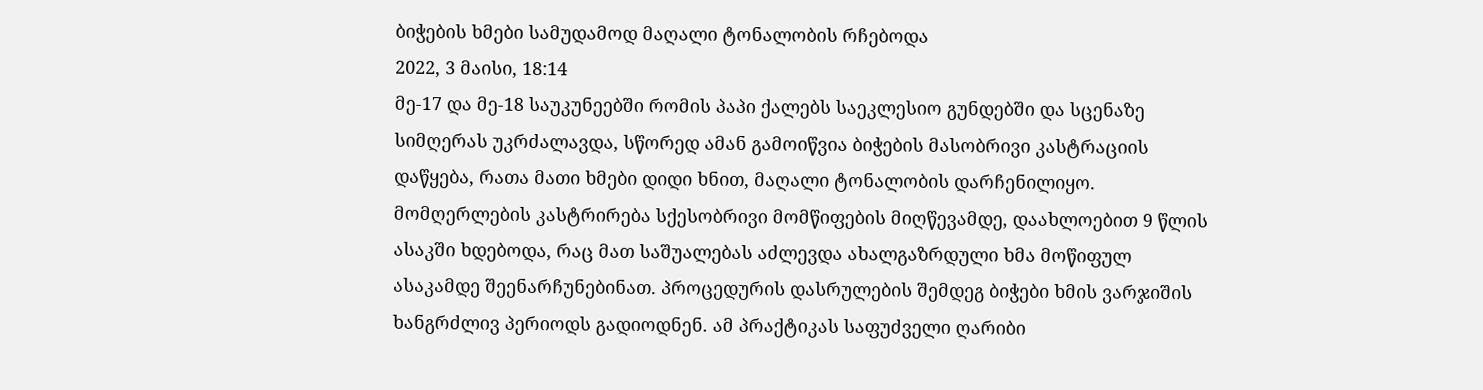ბიჭების ხმები სამუდამოდ მაღალი ტონალობის რჩებოდა
2022, 3 მაისი, 18:14
მე-17 და მე-18 საუკუნეებში რომის პაპი ქალებს საეკლესიო გუნდებში და სცენაზე სიმღერას უკრძალავდა, სწორედ ამან გამოიწვია ბიჭების მასობრივი კასტრაციის დაწყება, რათა მათი ხმები დიდი ხნით, მაღალი ტონალობის დარჩენილიყო. მომღერლების კასტრირება სქესობრივი მომწიფების მიღწევამდე, დაახლოებით 9 წლის ასაკში ხდებოდა, რაც მათ საშუალებას აძლევდა ახალგაზრდული ხმა მოწიფულ ასაკამდე შეენარჩუნებინათ. პროცედურის დასრულების შემდეგ ბიჭები ხმის ვარჯიშის ხანგრძლივ პერიოდს გადიოდნენ. ამ პრაქტიკას საფუძველი ღარიბი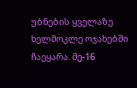უბნების ყველაზე ხელმოკლე ოჯახებში ჩაეყარა. მე-16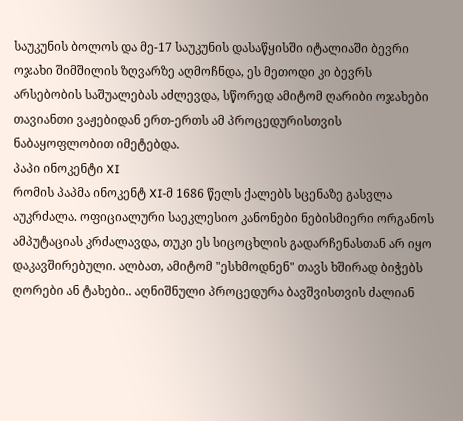საუკუნის ბოლოს და მე-17 საუკუნის დასაწყისში იტალიაში ბევრი ოჯახი შიმშილის ზღვარზე აღმოჩნდა, ეს მეთოდი კი ბევრს არსებობის საშუალებას აძლევდა, სწორედ ამიტომ ღარიბი ოჯახები თავიანთი ვაჟებიდან ერთ-ერთს ამ პროცედურისთვის ნაბაყოფლობით იმეტებდა.
პაპი ინოკენტი XI
რომის პაპმა ინოკენტ XI-მ 1686 წელს ქალებს სცენაზე გასვლა აუკრძალა. ოფიციალური საეკლესიო კანონები ნებისმიერი ორგანოს ამპუტაციას კრძალავდა, თუკი ეს სიცოცხლის გადარჩენასთან არ იყო დაკავშირებული. ალბათ, ამიტომ "ესხმოდნენ" თავს ხშირად ბიჭებს ღორები ან ტახები.. აღნიშნული პროცედურა ბავშვისთვის ძალიან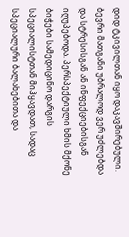დიდ ტკივილთან იყო დაკავშირებული. ბევრი მათგანი უბრალოდ ვერ უძლებდა და სტრესისგან ან ინფექციებისგან იღუპებოდა. პერსპექტიული ხმის მქონე ბიჭები სამედიცინო დარგის სპეციალისტთან მიჰყავდათ, სადაც სპეციალური ბალახებითა და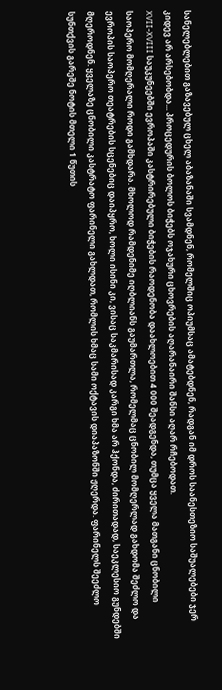სანელებლებით გაზავებულ ცხელ აბაზანაში სვამდნენ, რომელშიც ოპიუმსაც ამატებდნენ, რადგან იმ დროს საანესთეზიო საშუალებები ჯერ კიდევ არ არსებობდა... პროცედურის ბოლოს ბიჭებს ოჯახური ცხოვრების აღარანაირი შანსი აღარ რჩებოდათ.
XVII-XVIII საუკუნეებში ევროპაში კასტრირებული ბიჭების რაოდენობა დაახლოებით 4 000 შეადგენდა, თუმცა ყველა მათგანი ცნობილი საოპერო მომღერალი როდი გამხდარა. მხოლოდ რამდენიმე იღბლიანს გაუმართლა, რომელმაც ცნობილ მომღერლად გახდომა შეძლო და ევროპის საოპერო თეატრების სცენებიც დაიპყრო, ხოლი ისინი კი, ვისაც საკმარისად კარგი ხმა არ ჰქონდა, ძირითადად, საეკლესიო გუნდებში მღეროდნენ. ყველაზე ცნობილი კასტრატო ფარინელი გახლდათ, რომლის ხმაც სამი ოქტავის დიაპაზონში ჟღერდა. ფარინელს შეეძლო სუნთქვის გარეშე ნოტის მთელი 1 წუთის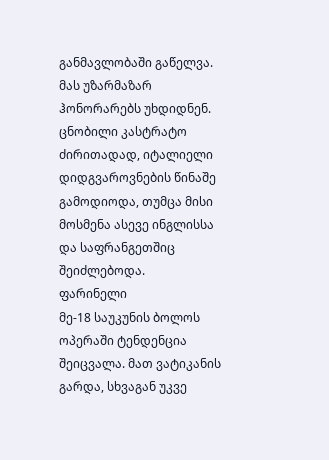განმავლობაში გაწელვა. მას უზარმაზარ ჰონორარებს უხდიდნენ. ცნობილი კასტრატო ძირითადად, იტალიელი დიდგვაროვნების წინაშე გამოდიოდა, თუმცა მისი მოსმენა ასევე ინგლისსა და საფრანგეთშიც შეიძლებოდა.
ფარინელი
მე-18 საუკუნის ბოლოს ოპერაში ტენდენცია შეიცვალა. მათ ვატიკანის გარდა, სხვაგან უკვე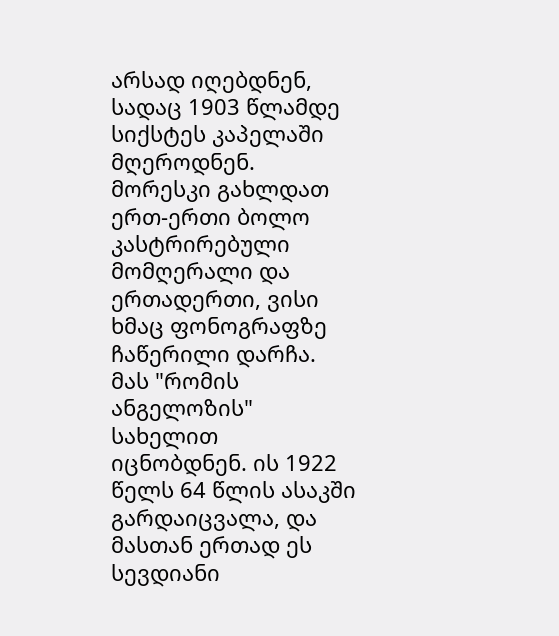არსად იღებდნენ, სადაც 1903 წლამდე სიქსტეს კაპელაში მღეროდნენ. მორესკი გახლდათ ერთ-ერთი ბოლო კასტრირებული მომღერალი და ერთადერთი, ვისი ხმაც ფონოგრაფზე ჩაწერილი დარჩა. მას "რომის ანგელოზის" სახელით იცნობდნენ. ის 1922 წელს 64 წლის ასაკში გარდაიცვალა, და მასთან ერთად ეს სევდიანი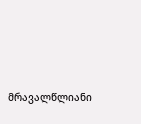მრავალწლიანი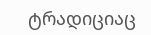ტრადიციაც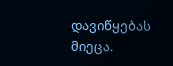დავიწყებას მიეცა.